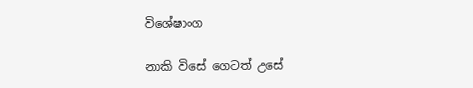විශේෂාංග

නාකි විසේ ගෙටත් උසේ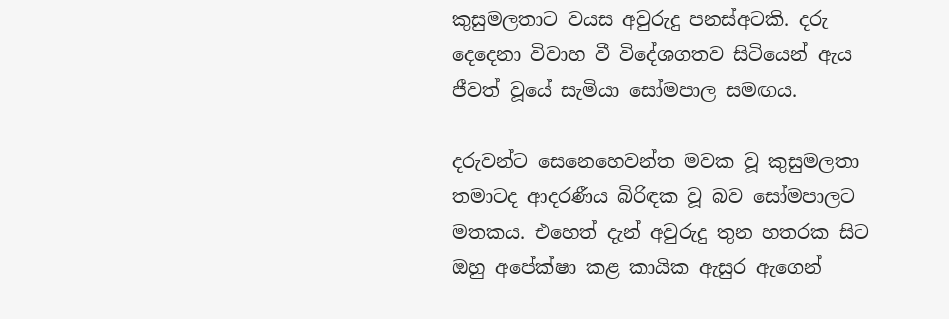කුසුමලතාට වයස අවුරුදු පනස්අටකි. දරු දෙදෙනා විවාහ වී විදේශගතව සිටියෙන් ඇය ජීවත් වූයේ සැමියා සෝමපාල සමඟය.

දරුවන්ට සෙනෙහෙවන්ත මවක වූ කුසුමලතා තමාටද ආදරණීය බිරිඳක වූ බව සෝමපාලට මතකය. එහෙත් දැන් අවුරුදු තුන හතරක සිට ඔහු අපේක්ෂා කළ කායික ඇසුර ඇගෙන්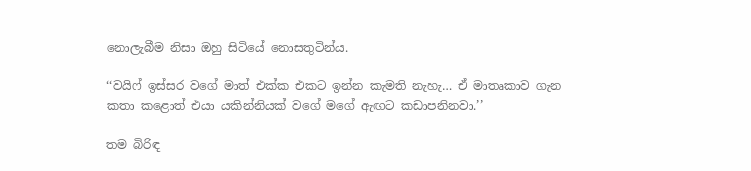නොලැබීම නිසා ඔහු සිටියේ නොසතුටින්ය.

‘‘වයිෆ් ඉස්සර වගේ මාත් එක්ක එකට ඉන්න කැමති නැහැ… ඒ මාතෘකාව ගැන කතා කළොත් එයා යකින්නියක් වගේ මගේ ඇඟට කඩාපනිනවා.’’

තම බිරිඳ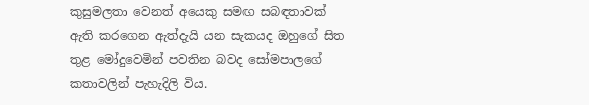කුසුමලතා වෙනත් අයෙකු සමඟ සබඳතාවක් ඇති කරගෙන ඇත්දැයි යන සැකයද ඔහුගේ සිත තුළ මෝදුවෙමින් පවතින බවද සෝමපාලගේ කතාවලින් පැහැදිලි විය.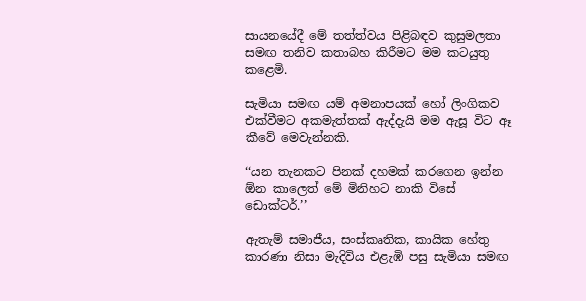සායනයේදී මේ තත්ත්වය පිළිබඳව කුසුමලතා සමඟ තනිව කතාබහ කිරීමට මම කටයුතු කළෙමි.

සැමියා සමඟ යම් අමනාපයක් හෝ ලිංගිකව එක්වීමට අකමැත්තක් ඇද්දැයි මම ඇසූ විට ඈ කීවේ මෙවැන්නකි.

‘‘යන තැනකට පිනක් දහමක් කරගෙන ඉන්න ඕන කාලෙත් මේ මිනිහට නාකි විසේ ඩොක්ටර්.’’

ඇතැම් සමාජීය, සංස්කෘතික, කායික හේතු කාරණා නිසා මැදිවිය එළැඹි පසු සැමියා සමඟ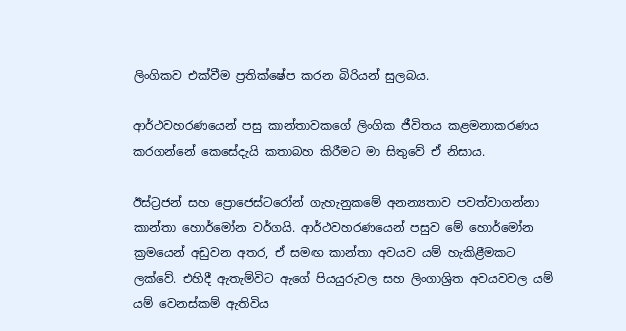ලිංගිකව එක්වීම ප්‍රතික්ෂේප කරන බිරියන් සුලබය.

ආර්ථවහරණයෙන් පසු කාන්තාවකගේ ලිංගික ජීවිතය කළමනාකරණය කරගන්නේ කෙසේදැයි කතාබහ කිරීමට මා සිතුවේ ඒ නිසාය.

ඊස්ට්‍රජන් සහ ප්‍රොජෙස්ටරෝන් ගැහැනුකමේ අනන්‍යතාව පවත්වාගන්නා කාන්තා හොර්මෝන වර්ගයි. ආර්ථවහරණයෙන් පසුව මේ හොර්මෝන ක්‍රමයෙන් අඩුවන අතර, ඒ සමඟ කාන්තා අවයව යම් හැකිළීමකට ලක්වේ. එහිදී ඇතැම්විට ඇගේ පියයුරුවල සහ ලිංගාශ්‍රිත අවයවවල යම් යම් වෙනස්කම් ඇතිවිය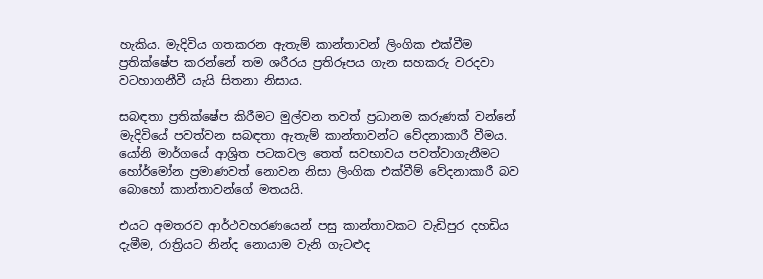හැකිය. මැදිවිය ගතකරන ඇතැම් කාන්තාවන් ලිංගික එක්වීම ප්‍රතික්ෂේප කරන්නේ තම ශරීරය ප්‍රතිරූපය ගැන සහකරු වරදවා වටහාගනීවී යැයි සිතනා නිසාය.

සබඳතා ප්‍රතික්ෂේප කිරීමට මුල්වන තවත් ප්‍රධානම කරුණක් වන්නේ මැදිවියේ පවත්වන සබඳතා ඇතැම් කාන්තාවන්ට වේදනාකාරී වීමය. යෝනි මාර්ගයේ ආශ්‍රිත පටකවල තෙත් සවභාවය පවත්වාගැනීමට හෝර්මෝන ප්‍රමාණවත් නොවන නිසා ලිංගික එක්වීම් වේදනාකාරී බව බොහෝ කාන්තාවන්ගේ මතයයි.

එයට අමතරව ආර්ථවහරණයෙන් පසු කාන්තාවකට වැඩිපුර දහඩිය දැමීම, රාත්‍රියට නින්ද නොයාම වැනි ගැටළුද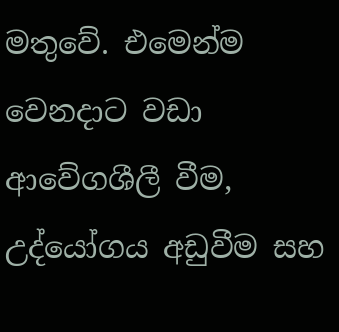මතුවේ. එමෙන්ම වෙනදාට වඩා ආවේගශීලී වීම, උද්යෝගය අඩුවීම සහ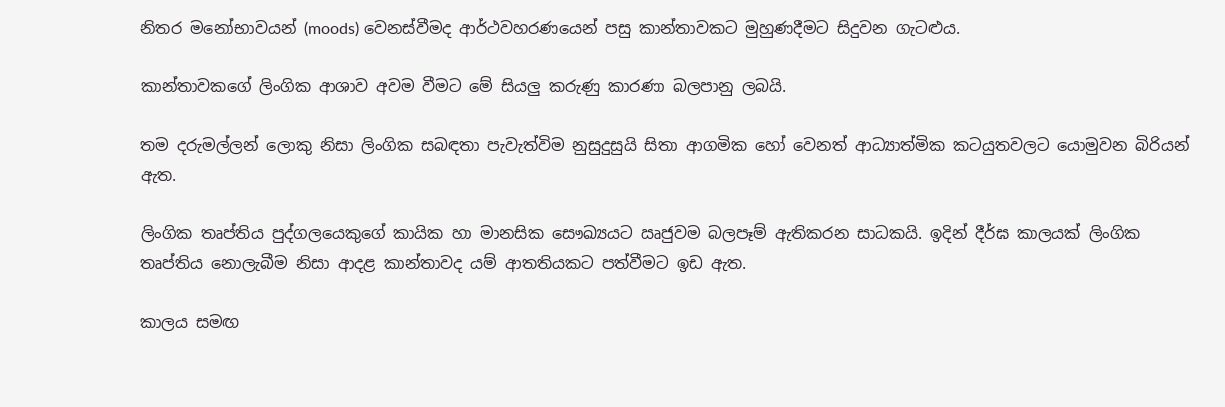නිතර මනෝභාවයන් (moods) වෙනස්වීමද ආර්ථවහරණයෙන් පසු කාන්තාවකට මුහුණදීමට සිදුවන ගැටළුය.

කාන්තාවකගේ ලිංගික ආශාව අවම වීමට මේ සියලු කරුණු කාරණා බලපානු ලබයි.

තම දරුමල්ලන් ලොකු නිසා ලිංගික සබඳතා පැවැත්විම නුසුදුසුයි සිතා ආගමික හෝ වෙනත් ආධ්‍යාත්මික කටයුතවලට යොමුවන බිරියන් ඇත.

ලිංගික තෘප්තිය පුද්ගලයෙකුගේ කායික හා මානසික සෞඛ්‍යයට ඍජුවම බලපෑම් ඇතිකරන සාධකයි. ඉදින් දීර්ඝ කාලයක් ලිංගික තෘප්තිය නොලැබීම නිසා ආදළ කාන්තාවද යම් ආතතියකට පත්වීමට ඉඩ ඇත.

කාලය සමඟ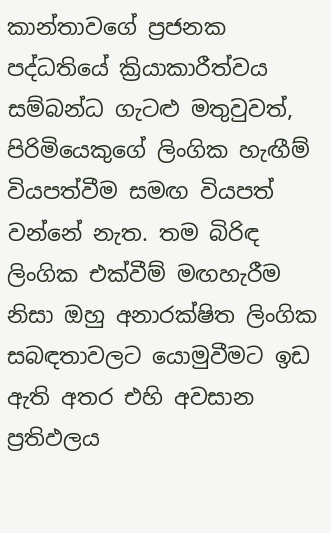කාන්තාවගේ ප්‍රජනක පද්ධතියේ ක්‍රියාකාරීත්වය සම්බන්ධ ගැටළු මතුවුවත්, පිරිමියෙකුගේ ලිංගික හැඟීම් වියපත්වීම සමඟ වියපත් වන්නේ නැත. තම බිරිඳ ලිංගික එක්වීම් මඟහැරීම නිසා ඔහු අනාරක්ෂිත ලිංගික සබඳතාවලට යොමුවීමට ඉඩ ඇති අතර එහි අවසාන ප්‍රතිඵලය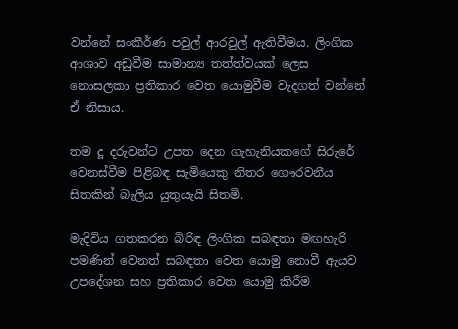වන්නේ සංකීර්ණ පවුල් ආරවුල් ඇතිවීමය. ලිංගික ආශාව අඩුවීම සාමාන්‍ය තත්ත්වයක් ලෙස නොසලකා ප්‍රතිකාර වෙත යොමුවීම වැදගත් වන්නේ ඒ නිසාය.

තම දූ දරුවන්ට උපත දෙන ගැහැනියකගේ සිරුරේ වෙනස්වීම පිළිබඳ සැමියෙකු නිතර ගෞරවනීය සිතකින් බැලිය යුතුයැයි සිතමි.

මැදිවිය ගතකරන බිරිඳ ලිංගික සබඳතා මඟහැරි පමණින් වෙනත් සබඳතා වෙත යොමු නොවී ඇයව උපදේශන සහ ප්‍රතිකාර වෙත යොමු කිරීම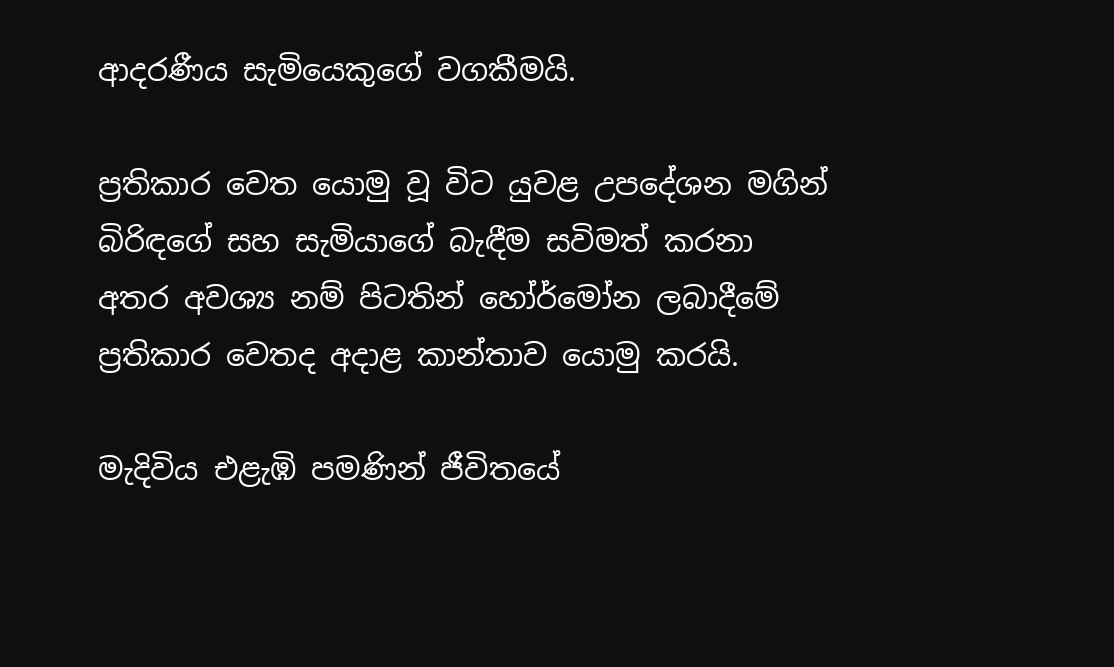ආදරණීය සැමියෙකුගේ වගකීමයි.

ප්‍රතිකාර වෙත යොමු වූ විට යුවළ උපදේශන මගින් බිරිඳගේ සහ සැමියාගේ බැඳීම සවිමත් කරනා අතර අවශ්‍ය නම් පිටතින් හෝර්මෝන ලබාදීමේ ප්‍රතිකාර වෙතද අදාළ කාන්තාව යොමු කරයි.

මැදිවිය එළැඹි පමණින් ජීවිතයේ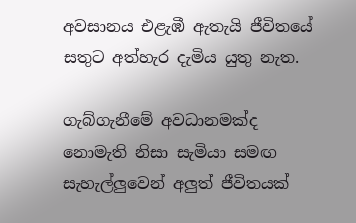අවසානය එළැඹී ඇතැයි ජීවිතයේ සතුට අත්හැර දැමිය යුතු නැත.

ගැබ්ගැනීමේ අවධානමක්ද නොමැති නිසා සැමියා සමඟ සැහැල්ලුවෙන් අලුත් ජීවිතයක්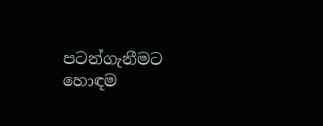පටන්ගැනීමට හොඳම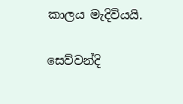කාලය මැදිවියයි.

සෙව්වන්දි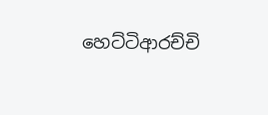හෙට්ටිආරච්චි